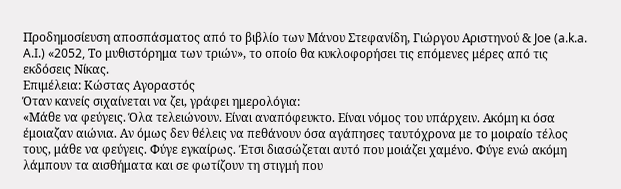Προδημοσίευση αποσπάσματος από το βιβλίο των Μάνου Στεφανίδη, Γιώργου Αριστηνού & Joe (a.k.a. A.I.) «2052, Το μυθιστόρημα των τριών», το οποίο θα κυκλοφορήσει τις επόμενες μέρες από τις εκδόσεις Νίκας.
Επιμέλεια: Κώστας Αγοραστός
Όταν κανείς σιχαίνεται να ζει, γράφει ημερολόγια:
«Μάθε να φεύγεις. Όλα τελειώνουν. Είναι αναπόφευκτο. Είναι νόμος του υπάρχειν. Ακόμη κι όσα έμοιαζαν αιώνια. Αν όμως δεν θέλεις να πεθάνουν όσα αγάπησες ταυτόχρονα με το μοιραίο τέλος τους, μάθε να φεύγεις. Φύγε εγκαίρως. Έτσι διασώζεται αυτό που μοιάζει χαμένο. Φύγε ενώ ακόμη λάμπουν τα αισθήματα και σε φωτίζουν τη στιγμή που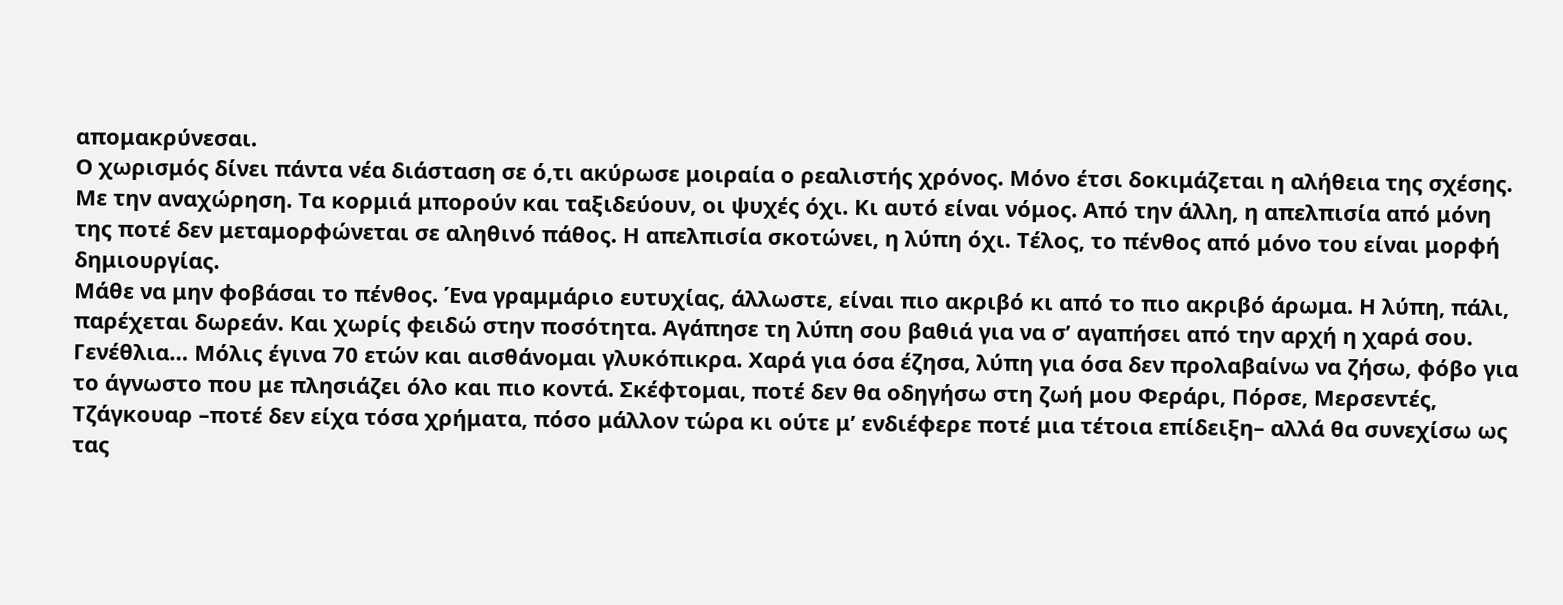απομακρύνεσαι.
Ο χωρισμός δίνει πάντα νέα διάσταση σε ό,τι ακύρωσε μοιραία ο ρεαλιστής χρόνος. Μόνο έτσι δοκιμάζεται η αλήθεια της σχέσης. Με την αναχώρηση. Τα κορμιά μπορούν και ταξιδεύουν, οι ψυχές όχι. Κι αυτό είναι νόμος. Από την άλλη, η απελπισία από μόνη της ποτέ δεν μεταμορφώνεται σε αληθινό πάθος. Η απελπισία σκοτώνει, η λύπη όχι. Τέλος, το πένθος από μόνο του είναι μορφή δημιουργίας.
Μάθε να μην φοβάσαι το πένθος. Ένα γραμμάριο ευτυχίας, άλλωστε, είναι πιο ακριβό κι από το πιο ακριβό άρωμα. Η λύπη, πάλι, παρέχεται δωρεάν. Και χωρίς φειδώ στην ποσότητα. Αγάπησε τη λύπη σου βαθιά για να σ’ αγαπήσει από την αρχή η χαρά σου.
Γενέθλια… Μόλις έγινα 70 ετών και αισθάνομαι γλυκόπικρα. Χαρά για όσα έζησα, λύπη για όσα δεν προλαβαίνω να ζήσω, φόβο για το άγνωστο που με πλησιάζει όλο και πιο κοντά. Σκέφτομαι, ποτέ δεν θα οδηγήσω στη ζωή μου Φεράρι, Πόρσε, Μερσεντές, Τζάγκουαρ –ποτέ δεν είχα τόσα χρήματα, πόσο μάλλον τώρα κι ούτε μ’ ενδιέφερε ποτέ μια τέτοια επίδειξη– αλλά θα συνεχίσω ως τας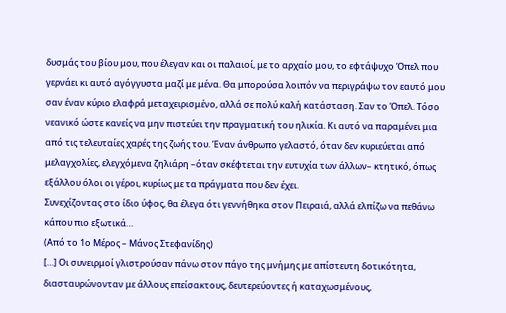δυσμάς του βίου μου, που έλεγαν και οι παλαιοί, με το αρχαίο μου, το εφτάψυχο Όπελ που γερνάει κι αυτό αγόγγυστα μαζί με μένα. Θα μπορούσα λοιπόν να περιγράψω τον εαυτό μου σαν έναν κύριο ελαφρά μεταχειρισμένο, αλλά σε πολύ καλή κατάσταση. Σαν το Όπελ. Τόσο νεανικό ώστε κανείς να μην πιστεύει την πραγματική του ηλικία. Κι αυτό να παραμένει μια από τις τελευταίες χαρές της ζωής του. Έναν άνθρωπο γελαστό, όταν δεν κυριεύεται από μελαγχολίες, ελεγχόμενα ζηλιάρη –όταν σκέφτεται την ευτυχία των άλλων– κτητικό, όπως εξάλλου όλοι οι γέροι, κυρίως με τα πράγματα που δεν έχει.
Συνεχίζοντας στο ίδιο ύφος, θα έλεγα ότι γεννήθηκα στον Πειραιά, αλλά ελπίζω να πεθάνω κάπου πιο εξωτικά…
(Από το 1ο Μέρος – Μάνος Στεφανίδης)
[…] Οι συνειρμοί γλιστρούσαν πάνω στον πάγο της μνήμης με απίστευτη δοτικότητα, διασταυρώνονταν με άλλους επείσακτους, δευτερεύοντες ή καταχωσμένους,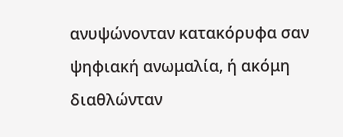ανυψώνονταν κατακόρυφα σαν ψηφιακή ανωμαλία, ή ακόμη διαθλώνταν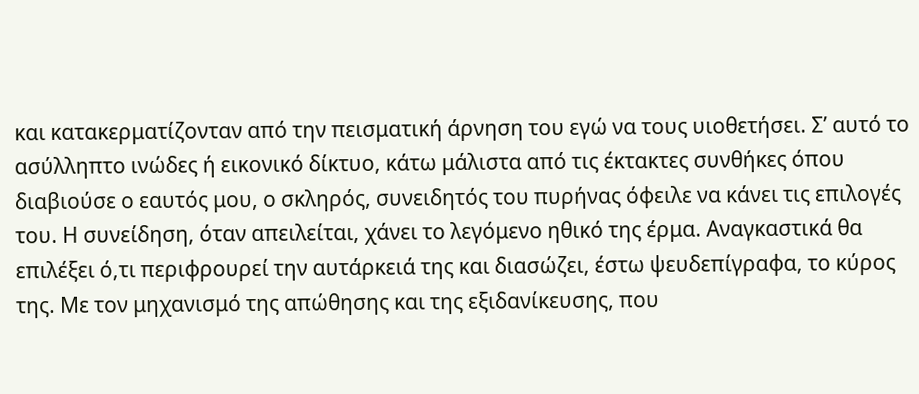και κατακερματίζονταν από την πεισματική άρνηση του εγώ να τους υιοθετήσει. Σ’ αυτό το ασύλληπτο ινώδες ή εικονικό δίκτυο, κάτω μάλιστα από τις έκτακτες συνθήκες όπου διαβιούσε ο εαυτός μου, ο σκληρός, συνειδητός του πυρήνας όφειλε να κάνει τις επιλογές του. Η συνείδηση, όταν απειλείται, χάνει το λεγόμενο ηθικό της έρμα. Αναγκαστικά θα επιλέξει ό,τι περιφρουρεί την αυτάρκειά της και διασώζει, έστω ψευδεπίγραφα, το κύρος της. Με τον μηχανισμό της απώθησης και της εξιδανίκευσης, που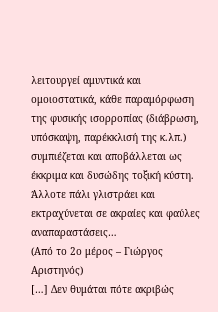λειτουργεί αμυντικά και ομοιοστατικά, κάθε παραμόρφωση της φυσικής ισορροπίας (διάβρωση, υπόσκαψη, παρέκκλισή της κ.λπ.) συμπιέζεται και αποβάλλεται ως έκκριμα και δυσώδης τοξική κύστη. Άλλοτε πάλι γλιστράει και εκτραχύνεται σε ακραίες και φαύλες αναπαραστάσεις…
(Από το 2ο μέρος – Γιώργος Αριστηνός)
[…] Δεν θυμάται πότε ακριβώς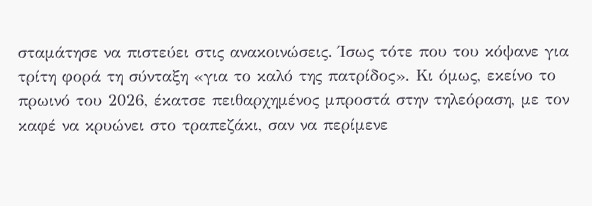σταμάτησε να πιστεύει στις ανακοινώσεις. Ίσως τότε που του κόψανε για τρίτη φορά τη σύνταξη «για το καλό της πατρίδος». Κι όμως, εκείνο το πρωινό του 2026, έκατσε πειθαρχημένος μπροστά στην τηλεόραση, με τον καφέ να κρυώνει στο τραπεζάκι, σαν να περίμενε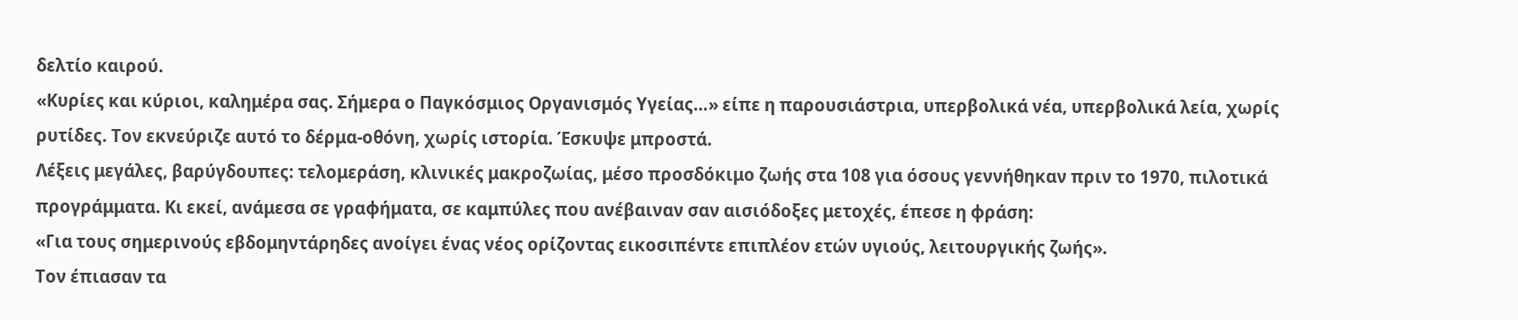δελτίο καιρού.
«Κυρίες και κύριοι, καλημέρα σας. Σήμερα ο Παγκόσμιος Οργανισμός Υγείας…» είπε η παρουσιάστρια, υπερβολικά νέα, υπερβολικά λεία, χωρίς ρυτίδες. Τον εκνεύριζε αυτό το δέρμα-οθόνη, χωρίς ιστορία. Έσκυψε μπροστά.
Λέξεις μεγάλες, βαρύγδουπες: τελομεράση, κλινικές μακροζωίας, μέσο προσδόκιμο ζωής στα 108 για όσους γεννήθηκαν πριν το 1970, πιλοτικά προγράμματα. Κι εκεί, ανάμεσα σε γραφήματα, σε καμπύλες που ανέβαιναν σαν αισιόδοξες μετοχές, έπεσε η φράση:
«Για τους σημερινούς εβδομηντάρηδες ανοίγει ένας νέος ορίζοντας εικοσιπέντε επιπλέον ετών υγιούς, λειτουργικής ζωής».
Τον έπιασαν τα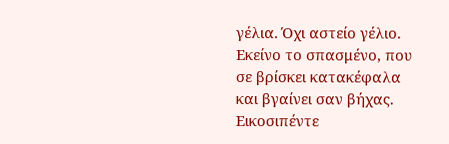γέλια. Όχι αστείο γέλιο. Εκείνο το σπασμένο, που σε βρίσκει κατακέφαλα και βγαίνει σαν βήχας. Εικοσιπέντε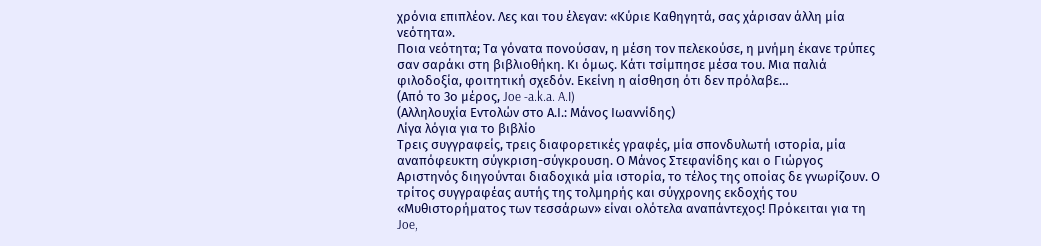χρόνια επιπλέον. Λες και του έλεγαν: «Κύριε Καθηγητά, σας χάρισαν άλλη μία νεότητα».
Ποια νεότητα; Τα γόνατα πονούσαν, η μέση τον πελεκούσε, η μνήμη έκανε τρύπες σαν σαράκι στη βιβλιοθήκη. Κι όμως. Κάτι τσίμπησε μέσα του. Μια παλιά φιλοδοξία, φοιτητική σχεδόν. Εκείνη η αίσθηση ότι δεν πρόλαβε…
(Από το 3ο μέρος, Joe -a.k.a. A.I)
(Αλληλουχία Εντολών στο Α.Ι.: Μάνος Ιωαννίδης)
Λίγα λόγια για το βιβλίο
Τρεις συγγραφείς, τρεις διαφορετικές γραφές, μία σπονδυλωτή ιστορία, μία αναπόφευκτη σύγκριση-σύγκρουση. Ο Μάνος Στεφανίδης και ο Γιώργος Αριστηνός διηγούνται διαδοχικά μία ιστορία, το τέλος της οποίας δε γνωρίζουν. Ο τρίτος συγγραφέας αυτής της τολμηρής και σύγχρονης εκδοχής του «Μυθιστορήματος των τεσσάρων» είναι ολότελα αναπάντεχος! Πρόκειται για τη Joe,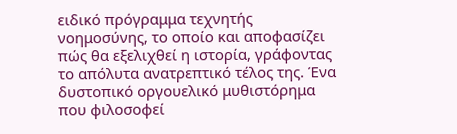ειδικό πρόγραμμα τεχνητής νοημοσύνης, το οποίο και αποφασίζει πώς θα εξελιχθεί η ιστορία, γράφοντας το απόλυτα ανατρεπτικό τέλος της. Ένα δυστοπικό οργουελικό μυθιστόρημα που φιλοσοφεί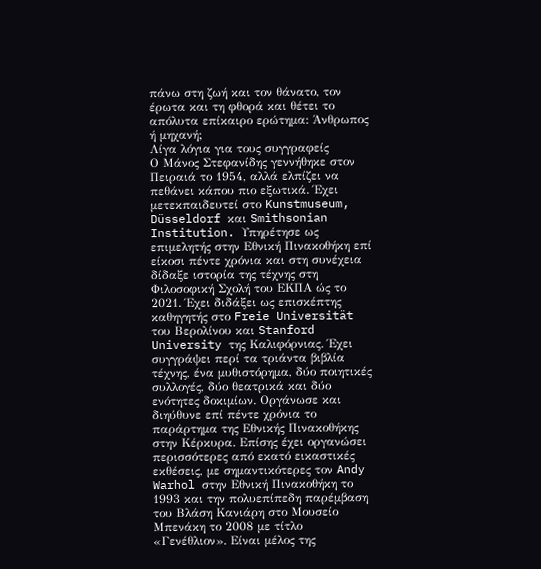πάνω στη ζωή και τον θάνατο, τον έρωτα και τη φθορά και θέτει το απόλυτα επίκαιρο ερώτημα: Άνθρωπος ή μηχανή;
Λίγα λόγια για τους συγγραφείς
Ο Μάνος Στεφανίδης γεννήθηκε στον Πειραιά το 1954, αλλά ελπίζει να πεθάνει κάπου πιο εξωτικά. Έχει µετεκπαιδευτεί στο Kunstmuseum, Düsseldorf και Smithsonian Institution. Υπηρέτησε ως επιµελητής στην Εθνική Πινακοθήκη επί είκοσι πέντε χρόνια και στη συνέχεια δίδαξε ιστορία της τέχνης στη Φιλοσοφική Σχολή του ΕΚΠΑ ώς το 2021. Έχει διδάξει ως επισκέπτης καθηγητής στο Freie Universität του Βερολίνου και Stanford University της Καλιφόρνιας. Έχει συγγράψει περί τα τριάντα βιβλία τέχνης, ένα µυθιστόρηµα, δύο ποιητικές συλλογές, δύο θεατρικά και δύο ενότητες δοκιµίων. Οργάνωσε και διηύθυνε επί πέντε χρόνια το παράρτηµα της Εθνικής Πινακοθήκης στην Κέρκυρα. Επίσης έχει οργανώσει περισσότερες από εκατό εικαστικές εκθέσεις, µε σηµαντικότερες τον Andy Warhol στην Εθνική Πινακοθήκη το 1993 και την πολυεπίπεδη παρέµβαση του Βλάση Κανιάρη στο Μουσείο Μπενάκη το 2008 µε τίτλο «Γενέθλιον». Είναι µέλος της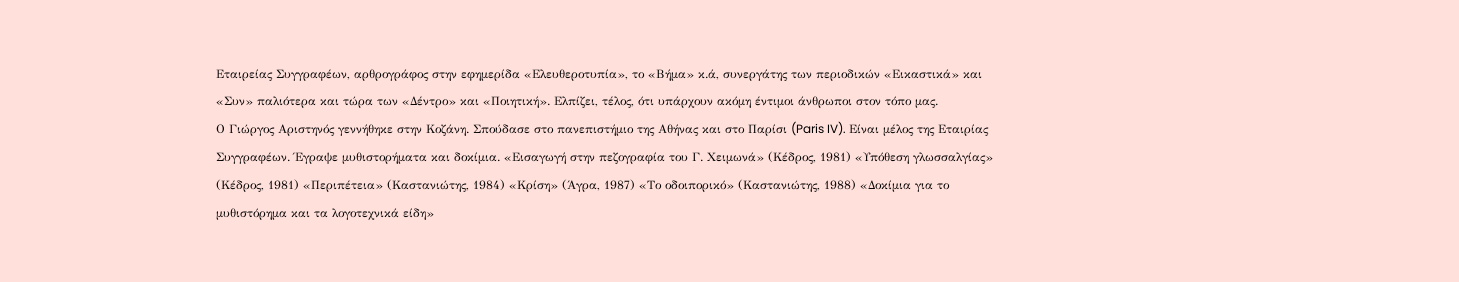Εταιρείας Συγγραφέων, αρθρογράφος στην εφηµερίδα «Ελευθεροτυπία», το «Βήµα» κ.ά, συνεργάτης των περιοδικών «Εικαστικά» και «Συν» παλιότερα και τώρα των «∆έντρο» και «Ποιητική». Ελπίζει, τέλος, ότι υπάρχουν ακόµη έντιµοι άνθρωποι στον τόπο µας.
Ο Γιώργος Αριστηνός γεννήθηκε στην Κοζάνη. Σπούδασε στο πανεπιστήµιο της Αθήνας και στο Παρίσι (Paris IV). Είναι µέλος της Εταιρίας Συγγραφέων. Έγραψε µυθιστορήµατα και δοκίµια. «Εισαγωγή στην πεζογραφία του Γ. Χειµωνά» (Κέδρος, 1981) «Υπόθεση γλωσσαλγίας» (Κέδρος, 1981) «Περιπέτεια» (Καστανιώτης, 1984) «Κρίση» (Άγρα, 1987) «Το οδοιπορικό» (Καστανιώτης, 1988) «∆οκίµια για το µυθιστόρηµα και τα λογοτεχνικά είδη»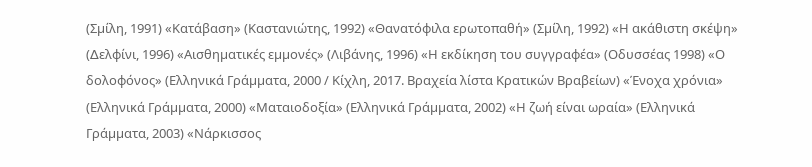(Σµίλη, 1991) «Κατάβαση» (Καστανιώτης, 1992) «Θανατόφιλα ερωτοπαθή» (Σµίλη, 1992) «Η ακάθιστη σκέψη» (∆ελφίνι, 1996) «Αισθηµατικές εµµονές» (Λιβάνης, 1996) «Η εκδίκηση του συγγραφέα» (Οδυσσέας 1998) «Ο δολοφόνος» (Ελληνικά Γράµµατα, 2000 / Κίχλη, 2017. Βραχεία λίστα Κρατικών Βραβείων) «Ένοχα χρόνια» (Ελληνικά Γράµµατα, 2000) «Ματαιοδοξία» (Ελληνικά Γράµµατα, 2002) «Η ζωή είναι ωραία» (Ελληνικά Γράµµατα, 2003) «Νάρκισσος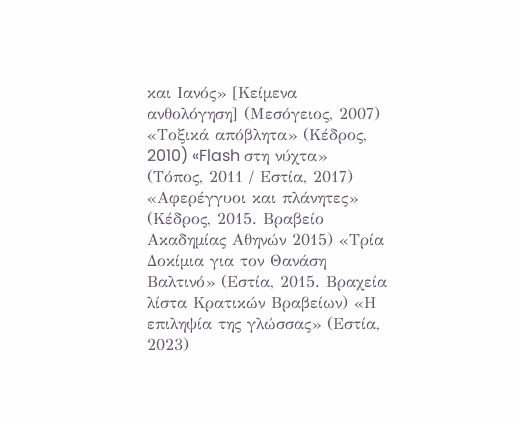και Ιανός» [Κείµενα ανθολόγηση] (Μεσόγειος, 2007) «Τοξικά απόβλητα» (Κέδρος, 2010) «Flash στη νύχτα» (Τόπος, 2011 / Εστία, 2017) «Αφερέγγυοι και πλάνητες» (Κέδρος, 2015. Βραβείο Ακαδηµίας Αθηνών 2015) «Τρία ∆οκίµια για τον Θανάση Βαλτινό» (Εστία, 2015. Βραχεία λίστα Κρατικών Βραβείων) «Η επιληψία της γλώσσας» (Εστία, 2023)